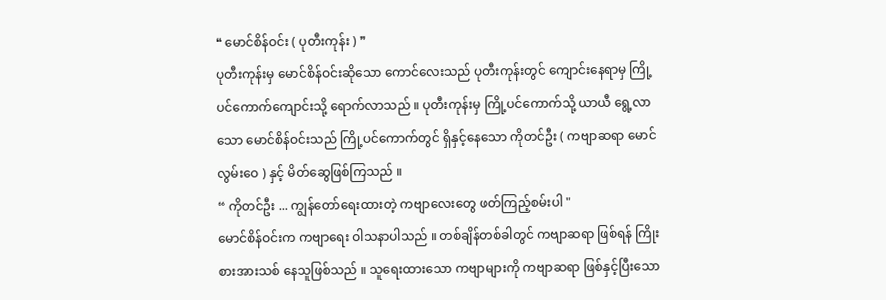❝ မောင်စိန်ဝင်း ( ပုတီးကုန်း ) ❞
ပုတီးကုန်းမှ မောင်စိန်ဝင်းဆိုသော ကောင်လေးသည် ပုတီးကုန်းတွင် ကျောင်းနေရာမှ ကြို့ပင်ကောက်ကျောင်းသို့ ရောက်လာသည် ။ ပုတီးကုန်းမှ ကြို့ပင်ကောက်သို့ ယာယီ ရွေ့လာသော မောင်စိန်ဝင်းသည် ကြို့ပင်ကောက်တွင် ရှိနှင့်နေသော ကိုတင်ဦး ( ကဗျာဆရာ မောင်လွမ်းဝေ ) နှင့် မိတ်ဆွေဖြစ်ကြသည် ။
“ ကိုတင်ဦး ... ကျွန်တော်ရေးထားတဲ့ ကဗျာလေးတွေ ဖတ်ကြည့်စမ်းပါ "
မောင်စိန်ဝင်းက ကဗျာရေး ဝါသနာပါသည် ။ တစ်ချိန်တစ်ခါတွင် ကဗျာဆရာ ဖြစ်ရန် ကြိုးစားအားသစ် နေသူဖြစ်သည် ။ သူရေးထားသော ကဗျာများကို ကဗျာဆရာ ဖြစ်နှင့်ပြီးသော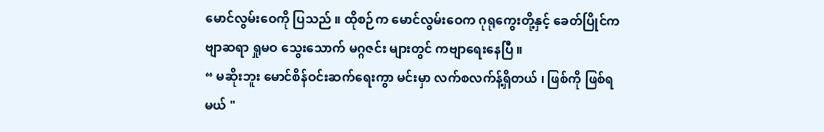မောင်လွမ်းဝေကို ပြသည် ။ ထိုစဉ်က မောင်လွမ်းဝေက ဂုရုကွေးတို့နှင့် ခေတ်ပြိုင်ကဗျာဆရာ ရှုမဝ သွေးသောက် မဂ္ဂဇင်း များတွင် ကဗျာရေးနေပြီ ။
“ မဆိုးဘူး မောင်စိန်ဝင်းဆက်ရေးကွာ မင်းမှာ လက်စလက်န့်ရှိတယ် ၊ ဖြစ်ကို ဖြစ်ရမယ် "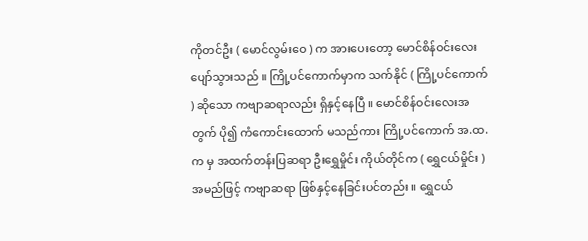ကိုတင်ဦး ( မောင်လွမ်းဝေ ) က အားပေးတော့ မောင်စိန်ဝင်းလေးပျော်သွားသည် ။ ကြို့ပင်ကောက်မှာက သက်နိုင် ( ကြို့ပင်ကောက် ) ဆိုသော ကဗျာဆရာလည်း ရှိနှင့်နေပြီ ။ မောင်စိန်ဝင်းလေးအတွက် ပို၍ ကံကောင်းထောက် မသည်ကား ကြို့ပင်ကောက် အ.ထ. က မှ အထက်တန်းပြဆရာ ဦးရွှေမှိုင်း ကိုယ်တိုင်က ( ရွှေငယ်မှိုင်း ) အမည်ဖြင့် ကဗျာဆရာ ဖြစ်နှင့်နေခြင်းပင်တည်း ။ ရွှေငယ်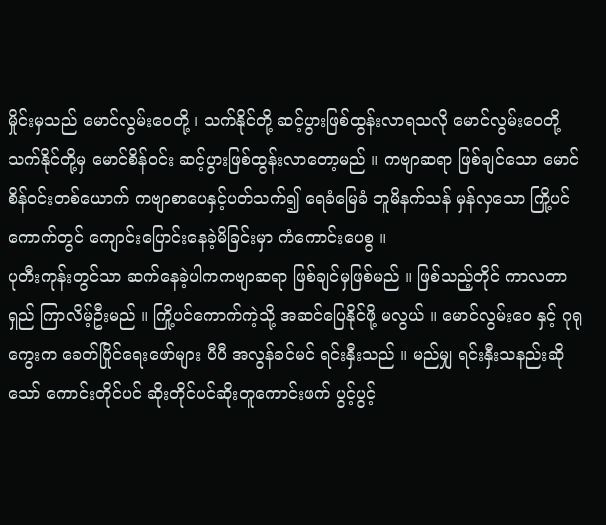မှိုင်းမှသည် မောင်လွမ်းဝေတို့ ၊ သက်နိုင်တို့ ဆင့်ပွားဖြစ်ထွန်းလာရသလို မောင်လွမ်းဝေတို့ သက်နိုင်တို့မှ မောင်စိန်ဝင်း ဆင့်ပွားဖြစ်ထွန်းလာတော့မည် ။ ကဗျာဆရာ ဖြစ်ချင်သော မောင်စိန်ဝင်းတစ်ယောက် ကဗျာစာပေနှင့်ပတ်သက်၍ ရေခံမြေခံ ဘူမိနက်သန် မှန်လှသော ကြို့ပင်ကောက်တွင် ကျောင်းပြောင်းနေခဲ့မိခြင်းမှာ ကံကောင်းပေစွ ။
ပုတီးကုန်းတွင်သာ ဆက်နေခဲ့ပါကကဗျာဆရာ ဖြစ်ချင်မှဖြစ်မည် ။ ဖြစ်သည့်တိုင် ကာလတာရှည် ကြာလိမ့်ဦးမည် ။ ကြို့ပင်ကောက်ကဲ့သို့ အဆင်ပြေနိုင်ဖို့ မလွယ် ။ မောင်လွမ်းဝေ နှင့် ဂုရုကွေးက ခေတ်ပြိုင်ရေးဖော်များ ပီပီ အလွန်ခင်မင် ရင်းနှီးသည် ။ မည်မျှ ရင်းနှီးသနည်းဆိုသော် ကောင်းတိုင်ပင် ဆိုးတိုင်ပင်ဆိုးတူကောင်းဖက် ပွင့်ပွင့်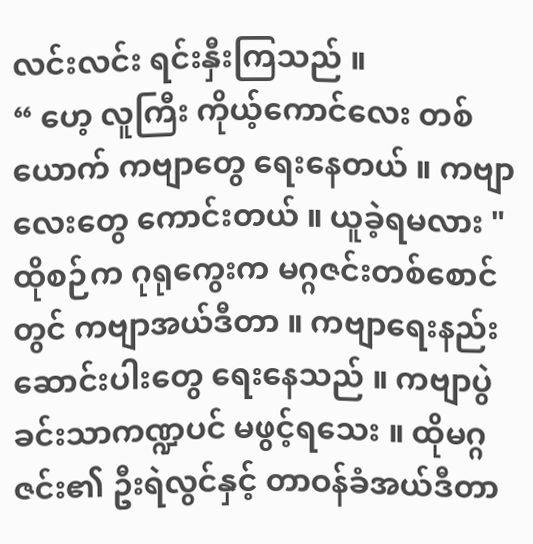လင်းလင်း ရင်းနှီးကြသည် ။
“ ဟေ့ လူကြီး ကိုယ့်ကောင်လေး တစ်ယောက် ကဗျာတွေ ရေးနေတယ် ။ ကဗျာလေးတွေ ကောင်းတယ် ။ ယူခဲ့ရမလား "
ထိုစဉ်က ဂုရုကွေးက မဂ္ဂဇင်းတစ်စောင်တွင် ကဗျာအယ်ဒီတာ ။ ကဗျာရေးနည်း ဆောင်းပါးတွေ ရေးနေသည် ။ ကဗျာပွဲခင်းသာကဏ္ဍပင် မဖွင့်ရသေး ။ ထိုမဂ္ဂဇင်း၏ ဦးရဲလွင်နှင့် တာဝန်ခံအယ်ဒီတာ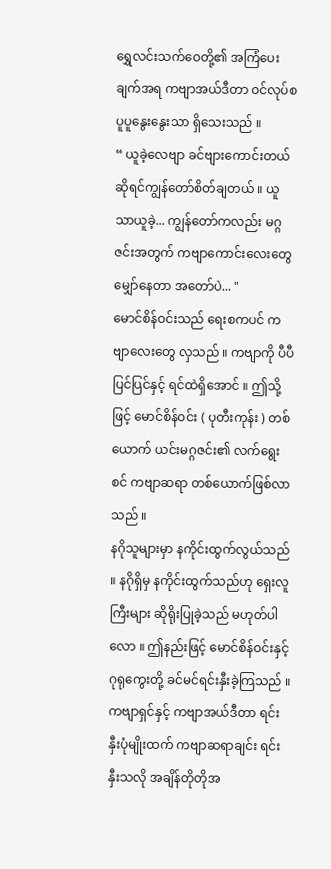ရွှေလင်းသက်ဝေတို့၏ အကြံပေးချက်အရ ကဗျာအယ်ဒီတာ ဝင်လုပ်စ ပူပူနွေးနွေးသာ ရှိသေးသည် ။
“ ယူခဲ့လေဗျာ ခင်ဗျားကောင်းတယ်ဆိုရင်ကျွန်တော်စိတ်ချတယ် ။ ယူသာယူခဲ့... ကျွန်တော်ကလည်း မဂ္ဂဇင်းအတွက် ကဗျာကောင်းလေးတွေမျှော်နေတာ အတော်ပဲ... "
မောင်စိန်ဝင်းသည် ရေးစကပင် ကဗျာလေးတွေ လှသည် ။ ကဗျာကို ပီပီပြင်ပြင်နှင့် ရင်ထဲရှိအောင် ။ ဤသို့ဖြင့် မောင်စိန်ဝင်း ( ပုတီးကုန်း ) တစ်ယောက် ယင်းမဂ္ဂဇင်း၏ လက်ရွေးစင် ကဗျာဆရာ တစ်ယောက်ဖြစ်လာသည် ။
နဂိုသူများမှာ နကိုင်းထွက်လွယ်သည် ။ နဂိုရှိမှ နကိုင်းထွက်သည်ဟု ရှေးလူကြီးများ ဆိုရိုးပြုခဲ့သည် မဟုတ်ပါလော ။ ဤနည်းဖြင့် မောင်စိန်ဝင်းနှင့် ဂုရုကွေးတို့ ခင်မင်ရင်းနှီးခဲ့ကြသည် ။ ကဗျာရှင်နှင့် ကဗျာအယ်ဒီတာ ရင်းနှီးပုံမျိုးထက် ကဗျာဆရာချင်း ရင်းနှီးသလို အချိန်တိုတိုအ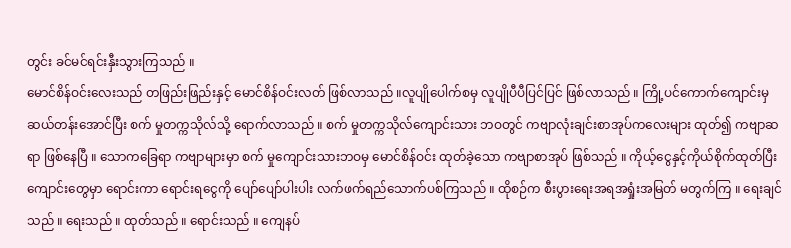တွင်း ခင်မင်ရင်းနှီးသွားကြသည် ။
မောင်စိန်ဝင်းလေးသည် တဖြည်းဖြည်းနှင့် မောင်စိန်ဝင်းလတ် ဖြစ်လာသည် ။လူပျိုပေါက်စမှ လူပျိုပီပီပြင်ပြင် ဖြစ်လာသည် ။ ကြို့ပင်ကောက်ကျောင်းမှ ဆယ်တန်းအောင်ပြီး စက် မှုတက္ကသိုလ်သို့ ရောက်လာသည် ။ စက် မှုတက္ကသိုလ်ကျောင်းသား ဘဝတွင် ကဗျာလုံးချင်းစာအုပ်ကလေးများ ထုတ်၍ ကဗျာဆရာ ဖြစ်နေပြီ ။ သောကခြေရာ ကဗျာများမှာ စက် မှုကျောင်းသားဘဝမှ မောင်စိန်ဝင်း ထုတ်ခဲ့သော ကဗျာစာအုပ် ဖြစ်သည် ။ ကိုယ့်ငွေနှင့်ကိုယ်စိုက်ထုတ်ပြီး ကျောင်းတွေမှာ ရောင်းကာ ရောင်းရငွေကို ပျော်ပျော်ပါးပါး လက်ဖက်ရည်သောက်ပစ်ကြသည် ။ ထိုစဉ်က စီးပွားရေးအရအရှုံးအမြတ် မတွက်ကြ ။ ရေးချင်သည် ။ ရေးသည် ။ ထုတ်သည် ။ ရောင်းသည် ။ ကျေနပ်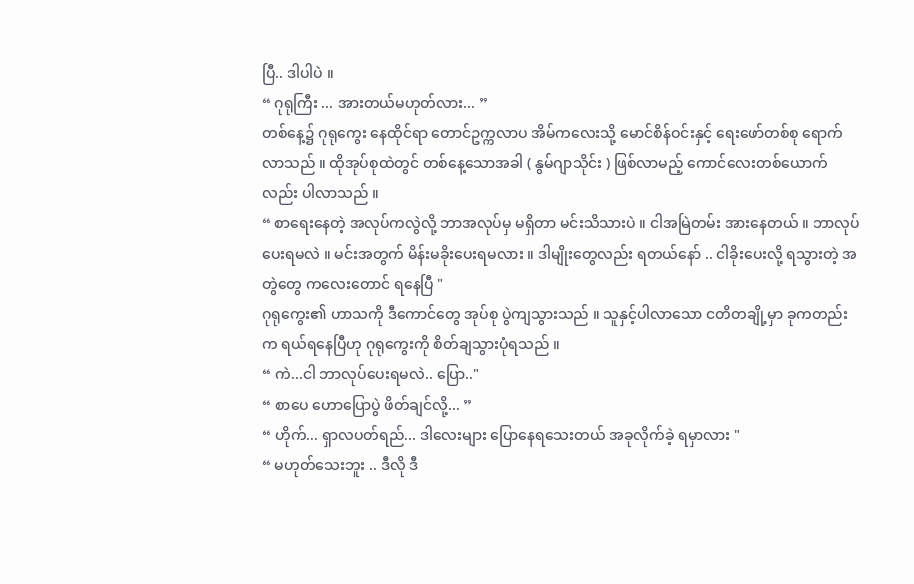ပြီ.. ဒါပါပဲ ။
“ ဂုရုကြီး ... အားတယ်မဟုတ်လား... ”
တစ်နေ့၌ ဂုရုကွေး နေထိုင်ရာ တောင်ဥက္ကလာပ အိမ်ကလေးသို့ မောင်စိန်ဝင်းနှင့် ရေးဖော်တစ်စု ရောက်လာသည် ။ ထိုအုပ်စုထဲတွင် တစ်နေ့သောအခါ ( နွမ်ဂျာသိုင်း ) ဖြစ်လာမည့် ကောင်လေးတစ်ယောက်လည်း ပါလာသည် ။
“ စာရေးနေတဲ့ အလုပ်ကလွဲလို့ ဘာအလုပ်မှ မရှိတာ မင်းသိသားပဲ ။ ငါအမြဲတမ်း အားနေတယ် ။ ဘာလုပ်ပေးရမလဲ ။ မင်းအတွက် မိန်းမခိုးပေးရမလား ။ ဒါမျိုးတွေလည်း ရတယ်နော် .. ငါခိုးပေးလို့ ရသွားတဲ့ အတွဲတွေ ကလေးတောင် ရနေပြီ "
ဂုရုကွေး၏ ဟာသကို ဒီကောင်တွေ အုပ်စု ပွဲကျသွားသည် ။ သူနှင့်ပါလာသော ငတိတချို့မှာ ခုကတည်းက ရယ်ရနေပြီဟု ဂုရုကွေးကို စိတ်ချသွားပုံရသည် ။
“ ကဲ...ငါ ဘာလုပ်ပေးရမလဲ.. ပြော.."
“ စာပေ ဟောပြောပွဲ ဖိတ်ချင်လို့... ”
“ ဟိုက်... ရှာလပတ်ရည်... ဒါလေးများ ပြောနေရသေးတယ် အခုလိုက်ခဲ့ ရမှာလား "
“ မဟုတ်သေးဘူး .. ဒီလို ဒီ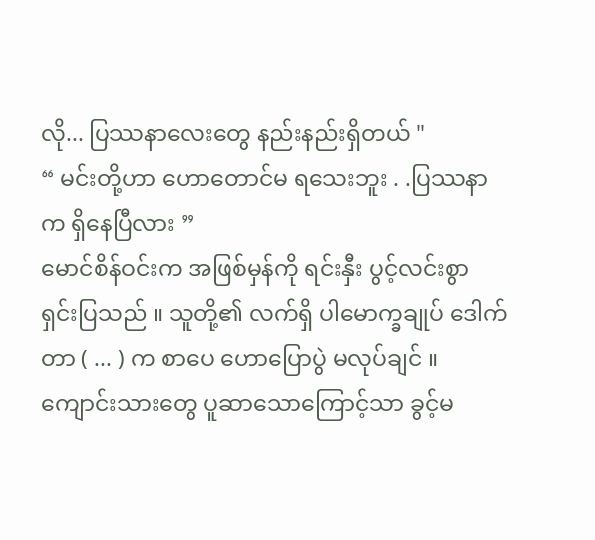လို... ပြဿနာလေးတွေ နည်းနည်းရှိတယ် "
“ မင်းတို့ဟာ ဟောတောင်မ ရသေးဘူး . .ပြဿနာက ရှိနေပြီလား ”
မောင်စိန်ဝင်းက အဖြစ်မှန်ကို ရင်းနှီး ပွင့်လင်းစွာ ရှင်းပြသည် ။ သူတို့၏ လက်ရှိ ပါမောက္ခချုပ် ဒေါက်တာ ( ... ) က စာပေ ဟောပြောပွဲ မလုပ်ချင် ။ကျောင်းသားတွေ ပူဆာသောကြောင့်သာ ခွင့်မ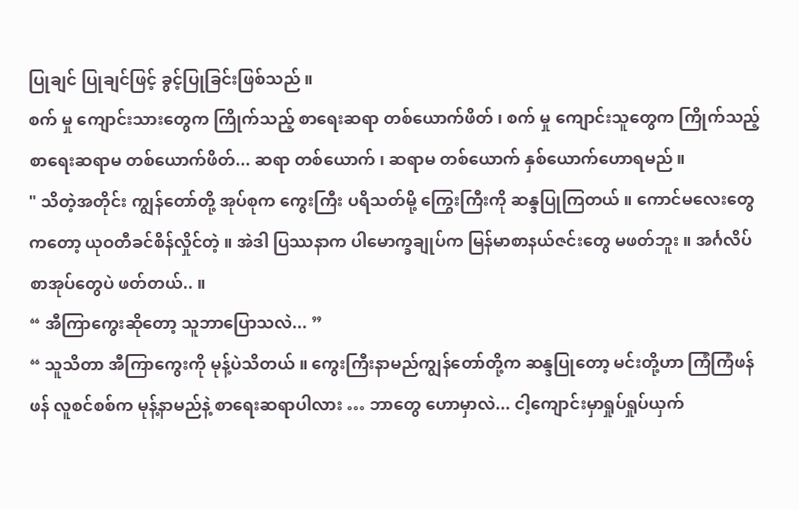ပြုချင် ပြုချင်ဖြင့် ခွင့်ပြုခြင်းဖြစ်သည် ။
စက် မှု ကျောင်းသားတွေက ကြိုက်သည့် စာရေးဆရာ တစ်ယောက်ဖိတ် ၊ စက် မှု ကျောင်းသူတွေက ကြိုက်သည့်စာရေးဆရာမ တစ်ယောက်ဖိတ်... ဆရာ တစ်ယောက် ၊ ဆရာမ တစ်ယောက် နှစ်ယောက်ဟောရမည် ။
" သိတဲ့အတိုင်း ကျွန်တော်တို့ အုပ်စုက ကွေးကြီး ပရိသတ်မို့ ကြွေးကြီးကို ဆန္ဒပြုကြတယ် ။ ကောင်မလေးတွေကတော့ ယုဝတီခင်စိန်လှိုင်တဲ့ ။ အဲဒါ ပြဿနာက ပါမောက္ခချုပ်က မြန်မာစာနယ်ဇင်းတွေ မဖတ်ဘူး ။ အင်္ဂလိပ်စာအုပ်တွေပဲ ဖတ်တယ်.. ။
“ အီကြာကွေးဆိုတော့ သူဘာပြောသလဲ... ”
“ သူသိတာ အီကြာကွေးကို မုန့်ပဲသိတယ် ။ ကွေးကြီးနာမည်ကျွန်တော်တို့က ဆန္ဒပြုတော့ မင်းတို့ဟာ ကြံကြံဖန်ဖန် လူစင်စစ်က မုန့်နာမည်နဲ့ စာရေးဆရာပါလား … ဘာတွေ ဟောမှာလဲ... ငါ့ကျောင်းမှာရှုပ်ရှုပ်ယှက်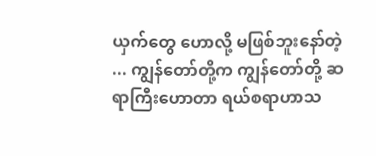ယှက်တွေ ဟောလို့ မဖြစ်ဘူးနော်တဲ့ ... ကျွန်တော်တို့က ကျွန်တော်တို့ ဆရာကြီးဟောတာ ရယ်စရာဟာသ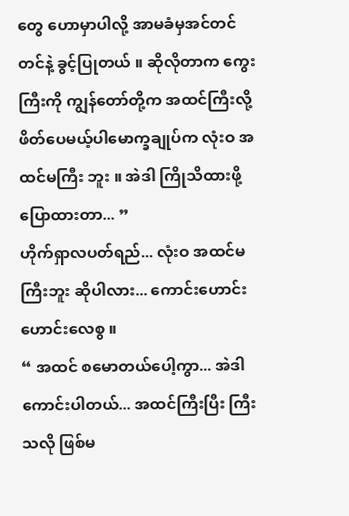တွေ ဟောမှာပါလို့ အာမခံမှအင်တင်တင်နဲ့ ခွင့်ပြုတယ် ။ ဆိုလိုတာက ကွေးကြီးကို ကျွန်တော်တို့က အထင်ကြီးလို့ ဖိတ်ပေမယ့်ပါမောက္ခချုပ်က လုံးဝ အထင်မကြီး ဘူး ။ အဲဒါ ကြိုသိထားဖို့ ပြောထားတာ... ”
ဟိုက်ရှာလပတ်ရည်... လုံးဝ အထင်မကြီးဘူး ဆိုပါလား... ကောင်းဟောင်းဟောင်းလေစွ ။
“ အထင် စမောတယ်ပေါ့ကွာ... အဲဒါ ကောင်းပါတယ်... အထင်ကြီးပြီး ကြီးသလို ဖြစ်မ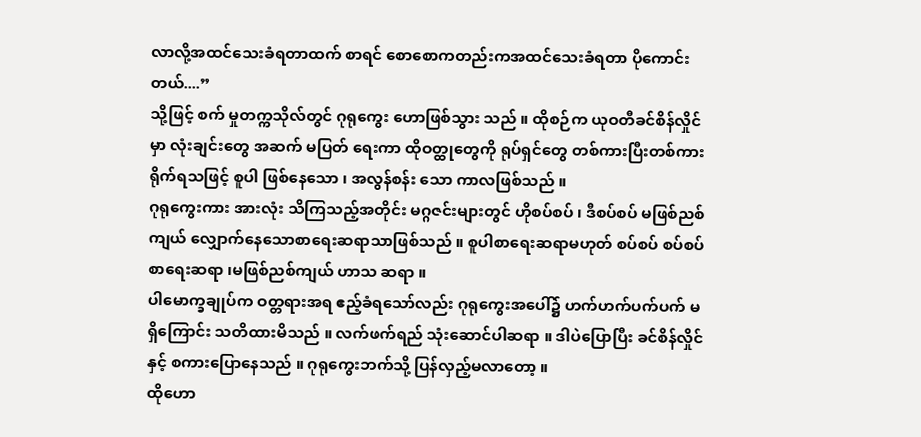လာလို့အထင်သေးခံရတာထက် စာရင် စောစောကတည်းကအထင်သေးခံရတာ ပိုကောင်းတယ်....”
သို့ဖြင့် စက် မှုတက္ကသိုလ်တွင် ဂုရုကွေး ဟောဖြစ်သွား သည် ။ ထိုစဉ်က ယုဝတီခင်စိန်လှိုင်မှာ လုံးချင်းတွေ အဆက် မပြတ် ရေးကာ ထိုဝတ္ထုတွေကို ရုပ်ရှင်တွေ တစ်ကားပြီးတစ်ကား ရိုက်ရသဖြင့် စူပါ ဖြစ်နေသော ၊ အလွန်စန်း သော ကာလဖြစ်သည် ။
ဂုရုကွေးကား အားလုံး သိကြသည့်အတိုင်း မဂ္ဂဇင်းများတွင် ဟိုစပ်စပ် ၊ ဒီစပ်စပ် မဖြစ်ညစ်ကျယ် လျှောက်နေသောစာရေးဆရာသာဖြစ်သည် ။ စူပါစာရေးဆရာမဟုတ် စပ်စပ် စပ်စပ် စာရေးဆရာ ၊မဖြစ်ညစ်ကျယ် ဟာသ ဆရာ ။
ပါမောက္ခချုပ်က ဝတ္တရားအရ ဧည့်ခံရသော်လည်း ဂုရုကွေးအပေါ်၌ ဟက်ဟက်ပက်ပက် မရှိကြောင်း သတိထားမိသည် ။ လက်ဖက်ရည် သုံးဆောင်ပါဆရာ ။ ဒါပဲပြောပြီး ခင်စိန်လှိုင်နှင့် စကားပြောနေသည် ။ ဂုရုကွေးဘက်သို့ ပြန်လှည့်မလာတော့ ။
ထိုဟော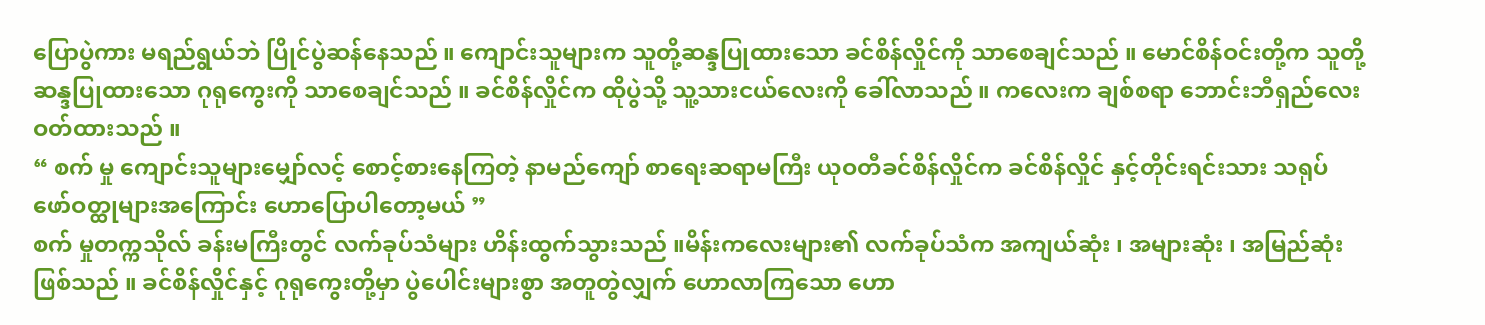ပြောပွဲကား မရည်ရွယ်ဘဲ ပြိုင်ပွဲဆန်နေသည် ။ ကျောင်းသူများက သူတို့ဆန္ဒပြုထားသော ခင်စိန်လှိုင်ကို သာစေချင်သည် ။ မောင်စိန်ဝင်းတို့က သူတို့ဆန္ဒပြုထားသော ဂုရုကွေးကို သာစေချင်သည် ။ ခင်စိန်လှိုင်က ထိုပွဲသို့ သူ့သားငယ်လေးကို ခေါ်လာသည် ။ ကလေးက ချစ်စရာ ဘောင်းဘီရှည်လေး ဝတ်ထားသည် ။
“ စက် မှု ကျောင်းသူများမျှော်လင့် စောင့်စားနေကြတဲ့ နာမည်ကျော် စာရေးဆရာမကြီး ယုဝတီခင်စိန်လှိုင်က ခင်စိန်လှိုင် နှင့်တိုင်းရင်းသား သရုပ်ဖော်ဝတ္ထုများအကြောင်း ဟောပြောပါတော့မယ် ”
စက် မှုတက္ကသိုလ် ခန်းမကြီးတွင် လက်ခုပ်သံများ ဟိန်းထွက်သွားသည် ။မိန်းကလေးများ၏ လက်ခုပ်သံက အကျယ်ဆုံး ၊ အများဆုံး ၊ အမြည်ဆုံးဖြစ်သည် ။ ခင်စိန်လှိုင်နှင့် ဂုရုကွေးတို့မှာ ပွဲပေါင်းများစွာ အတူတွဲလျှက် ဟောလာကြသော ဟော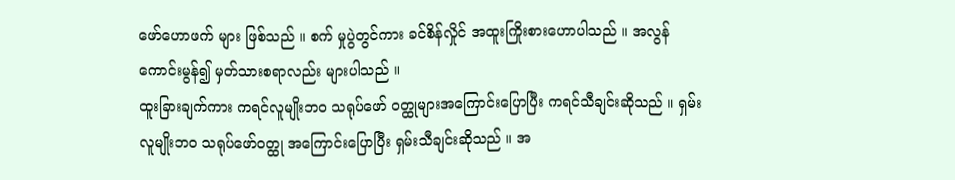ဖော်ဟောဖက် များ ဖြစ်သည် ။ စက် မှုပွဲတွင်ကား ခင်စိန်လှိုင် အထူးကြိုးစားဟောပါသည် ။ အလွန်ကောင်းမွန်၍ မှတ်သားစရာလည်း များပါသည် ။
ထူးခြားချက်ကား ကရင်လူမျိုးဘဝ သရုပ်ဖော် ဝတ္ထုများအကြောင်းပြောပြီး ကရင်သီချင်းဆိုသည် ။ ရှမ်းလူမျိုးဘဝ သရုပ်ဖော်ဝတ္ထု အကြောင်းပြောပြီး ရှမ်းသီချင်းဆိုသည် ။ အ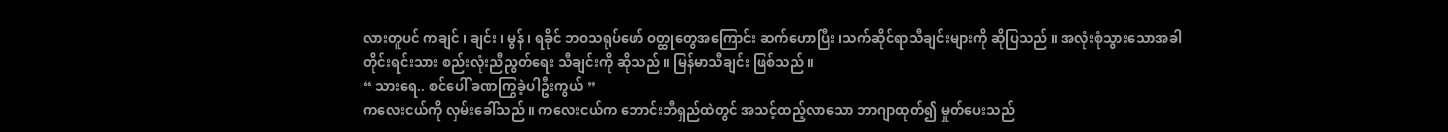လားတူပင် ကချင် ၊ ချင်း ၊ မွန် ၊ ရခိုင် ဘဝသရုပ်ဖော် ဝတ္ထုတွေအကြောင်း ဆက်ဟောပြီး ၊သက်ဆိုင်ရာသီချင်းများကို ဆိုပြသည် ။ အလုံးစုံသွားသောအခါ တိုင်းရင်းသား စည်းလုံးညီညွတ်ရေး သီချင်းကို ဆိုသည် ။ မြန်မာသီချင်း ဖြစ်သည် ။
“ သားရေ.. စင်ပေါ် ခဏကြွခဲ့ပါဦးကွယ် ”
ကလေးငယ်ကို လှမ်းခေါ်သည် ။ ကလေးငယ်က ဘောင်းဘီရှည်ထဲတွင် အသင့်ထည့်လာသော ဘာဂျာထုတ်၍ မှုတ်ပေးသည်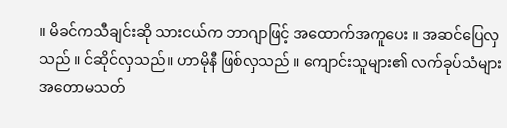။ မိခင်ကသီချင်းဆို သားငယ်က ဘာဂျာဖြင့် အထောက်အကူပေး ။ အဆင်ပြေလှသည် ။ င်ဆိုင်လှသည်။ ဟာမိုနီ ဖြစ်လှသည် ။ ကျောင်းသူများ၏ လက်ခုပ်သံများ အတောမသတ်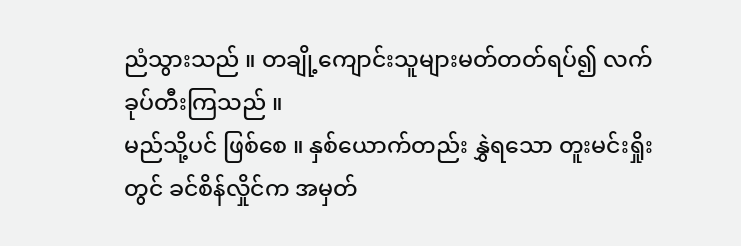ညံသွားသည် ။ တချို့ကျောင်းသူများမတ်တတ်ရပ်၍ လက်ခုပ်တီးကြသည် ။
မည်သို့ပင် ဖြစ်စေ ။ နှစ်ယောက်တည်း နွှဲရသော တူးမင်းရှိုးတွင် ခင်စိန်လှိုင်က အမှတ်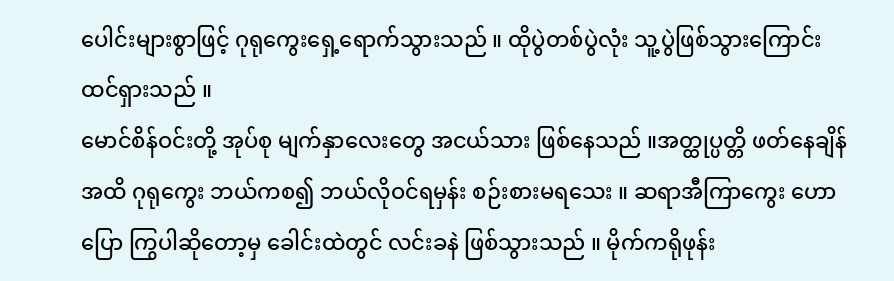ပေါင်းများစွာဖြင့် ဂုရုကွေးရှေ့ရောက်သွားသည် ။ ထိုပွဲတစ်ပွဲလုံး သူ့ပွဲဖြစ်သွားကြောင်း ထင်ရှားသည် ။
မောင်စိန်ဝင်းတို့ အုပ်စု မျက်နှာလေးတွေ အငယ်သား ဖြစ်နေသည် ။အတ္ထုပ္ပတ္တိ ဖတ်နေချိန်အထိ ဂုရုကွေး ဘယ်ကစ၍ ဘယ်လိုဝင်ရမှန်း စဉ်းစားမရသေး ။ ဆရာအီကြာကွေး ဟောပြော ကြွပါဆိုတော့မှ ခေါင်းထဲတွင် လင်းခနဲ ဖြစ်သွားသည် ။ မိုက်ကရိုဖုန်း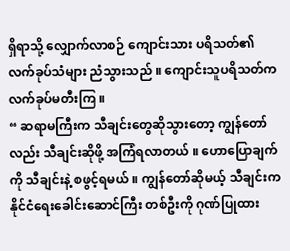ရှိရာသို့ လျှောက်လာစဉ် ကျောင်းသား ပရိသတ်၏ လက်ခုပ်သံများ ညံသွားသည် ။ ကျောင်းသူပရိသတ်က လက်ခုပ်မတီးကြ ။
“ ဆရာမကြီးက သီချင်းတွေဆိုသွားတော့ ကျွန်တော်လည်း သီချင်းဆိုဖို့ အကြံရလာတယ် ။ ဟောပြောချက်ကို သီချင်းနဲ့ စဖွင့်ရမယ် ။ ကျွန်တော်ဆိုမယ့် သီချင်းက နိုင်ငံရေးခေါင်းဆောင်ကြီး တစ်ဦးကို ဂုဏ်ပြုထား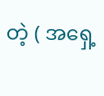တဲ့ ( အရှေ့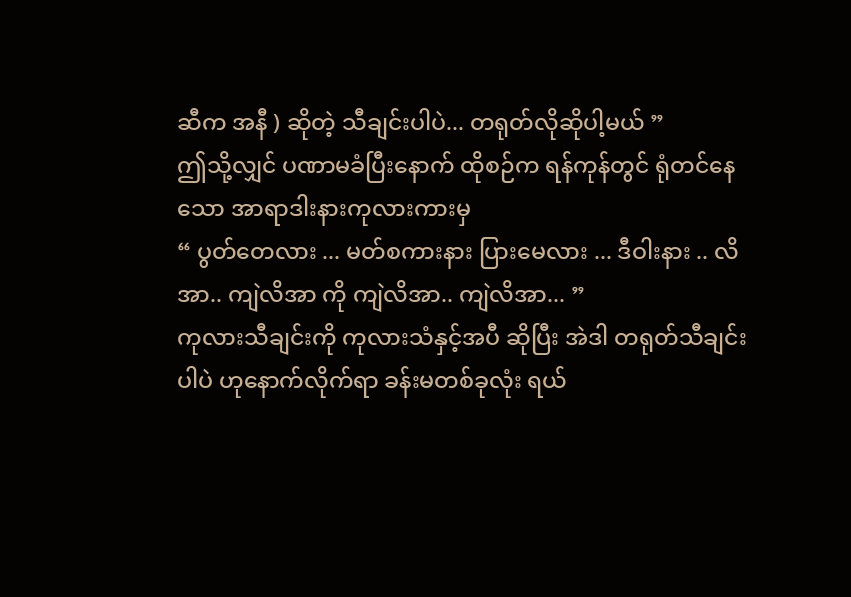ဆီက အနီ ) ဆိုတဲ့ သီချင်းပါပဲ... တရုတ်လိုဆိုပါ့မယ် ”
ဤသို့လျှင် ပဏာမခံပြီးနောက် ထိုစဉ်က ရန်ကုန်တွင် ရုံတင်နေသော အာရာဒါးနားကုလားကားမှ
“ ပွတ်တေလား ... မတ်စကားနား ပြားမေလား ... ဒီဝါးနား .. လိအာ.. ကျဲလိအာ ကို ကျဲလိအာ.. ကျဲလိအာ... ”
ကုလားသီချင်းကို ကုလားသံနှင့်အပီ ဆိုပြီး အဲဒါ တရုတ်သီချင်းပါပဲ ဟုနောက်လိုက်ရာ ခန်းမတစ်ခုလုံး ရယ်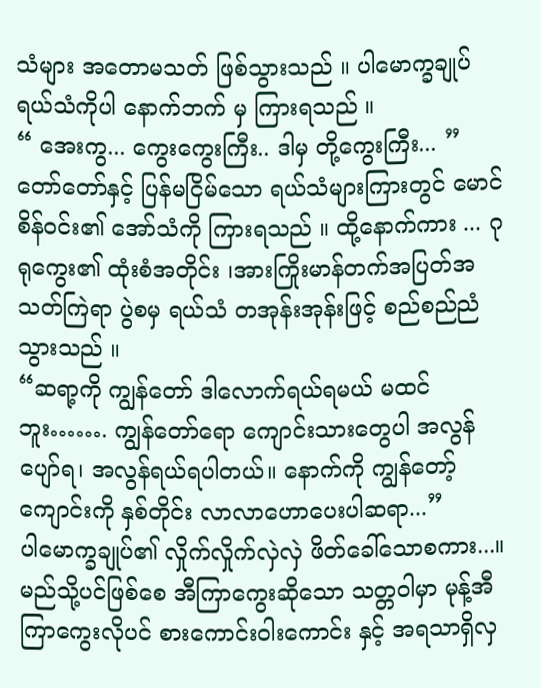သံများ အတောမသတ် ဖြစ်သွားသည် ။ ပါမောက္ခချုပ် ရယ်သံကိုပါ နောက်ဘက် မှ ကြားရသည် ။
“ အေးကွ... ကွေးကွေးကြီး.. ဒါမှ တို့ကွေးကြီး... ”
တော်တော်နှင့် ပြန်မငြိမ်သော ရယ်သံများကြားတွင် မောင်စိန်ဝင်း၏ အော်သံကို ကြားရသည် ။ ထို့နောက်ကား ... ဂုရုကွေး၏ ထုံးစံအတိုင်း ၊အားကြိုးမာန်တက်အပြတ်အသတ်ကြဲရာ ပွဲစမှ ရယ်သံ တအုန်းအုန်းဖြင့် စည်စည်ညံသွားသည် ။
“ဆရာ့ကို ကျွန်တော် ဒါလောက်ရယ်ရမယ် မထင်ဘူး……. ကျွန်တော်ရော ကျောင်းသားတွေပါ အလွန်ပျော်ရ၊ အလွန်ရယ်ရပါတယ်။ နောက်ကို ကျွန်တော့်ကျောင်းကို နှစ်တိုင်း လာလာဟောပေးပါဆရာ...”
ပါမောက္ခချုပ်၏ လှိုက်လှိုက်လှဲလှဲ ဖိတ်ခေါ်သောစကား...။ မည်သို့ပင်ဖြစ်စေ အီကြာကွေးဆိုသော သတ္တဝါမှာ မုန့်အီကြာကွေးလိုပင် စားကောင်းဝါးကောင်း နှင့် အရသာရှိလှ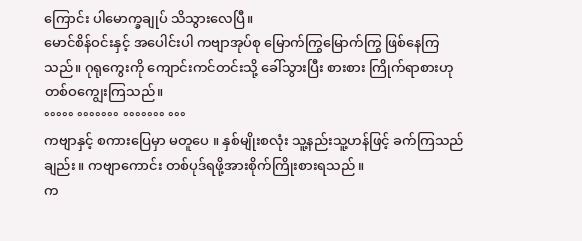ကြောင်း ပါမောက္ခချုပ် သိသွားလေပြီ။
မောင်စိန်ဝင်းနှင့် အပေါင်းပါ ကဗျာအုပ်စု မြောက်ကြွမြောက်ကြွ ဖြစ်နေကြသည်။ ဂုရုကွေးကို ကျောင်းကင်တင်းသို့ ခေါ်သွားပြီး စားစား ကြိုက်ရာစားဟု တစ်ဝကျွေးကြသည်။
°°°°° °°°°°°° °°°°°°° °°°
ကဗျာနှင့် စကားပြေမှာ မတူပေ ။ နှစ်မျိုးစလုံး သူ့နည်းသူ့ဟန်ဖြင့် ခက်ကြသည်ချည်း။ ကဗျာကောင်း တစ်ပုဒ်ရဖို့အားစိုက်ကြိုးစားရသည် ။
က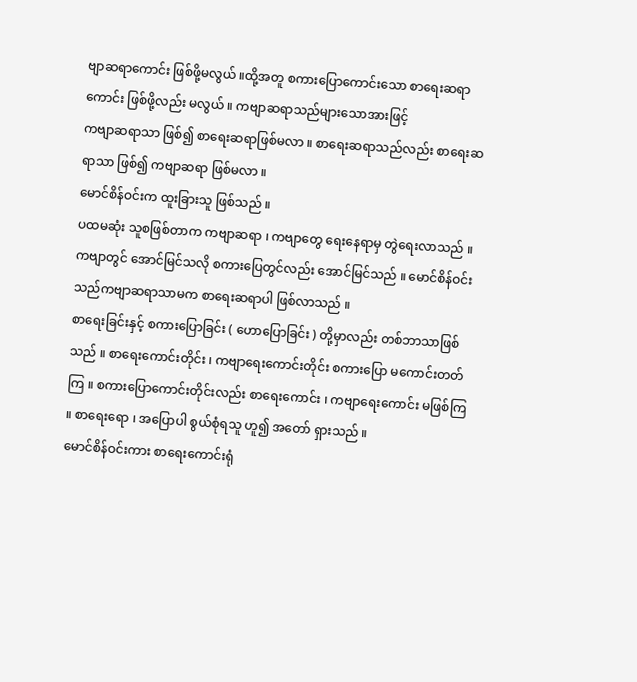ဗျာဆရာကောင်း ဖြစ်ဖို့မလွယ် ။ထို့အတူ စကားပြောကောင်းသော စာရေးဆရာကောင်း ဖြစ်ဖို့လည်း မလွယ် ။ ကဗျာဆရာသည်များသောအားဖြင့်
ကဗျာဆရာသာ ဖြစ်၍ စာရေးဆရာဖြစ်မလာ ။ စာရေးဆရာသည်လည်း စာရေးဆရာသာ ဖြစ်၍ ကဗျာဆရာ ဖြစ်မလာ ။
မောင်စိန်ဝင်းက ထူးခြားသူ ဖြစ်သည် ။
ပထမဆုံး သူစဖြစ်တာက ကဗျာဆရာ ၊ ကဗျာတွေ ရေးနေရာမှ တွဲရေးလာသည် ။ ကဗျာတွင် အောင်မြင်သလို စကားပြေတွင်လည်း အောင်မြင်သည် ။ မောင်စိန်ဝင်းသည်ကဗျာဆရာသာမက စာရေးဆရာပါ ဖြစ်လာသည် ။
စာရေးခြင်းနှင့် စကားပြောခြင်း ( ဟောပြောခြင်း ) တို့မှာလည်း တစ်ဘာသာဖြစ်သည် ။ စာရေးကောင်းတိုင်း ၊ ကဗျာရေးကောင်းတိုင်း စကားပြော မကောင်းတတ်ကြ ။ စကားပြောကောင်းတိုင်းလည်း စာရေးကောင်း ၊ ကဗျာရေးကောင်း မဖြစ်ကြ ။ စာရေးရော ၊ အပြောပါ စွယ်စုံရသူ ဟူ၍ အတော် ရှားသည် ။
မောင်စိန်ဝင်းကား စာရေးကောင်းရုံ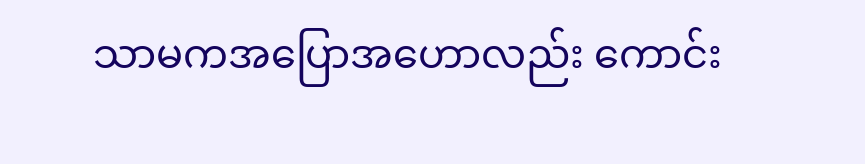သာမကအပြောအဟောလည်း ကောင်း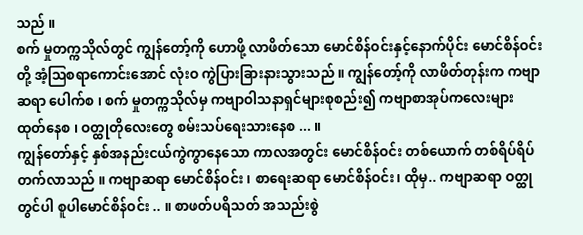သည် ။
စက် မှုတက္ကသိုလ်တွင် ကျွန်တော့်ကို ဟောဖို့ လာဖိတ်သော မောင်စိန်ဝင်းနှင့်နောက်ပိုင်း မောင်စိန်ဝင်းတို့ အံ့ဩစရာကောင်းအောင် လုံးဝ ကွဲပြားခြားနားသွားသည် ။ ကျွန်တော့်ကို လာဖိတ်တုန်းက ကဗျာဆရာ ပေါက်စ ၊ စက် မှုတက္ကသိုလ်မှ ကဗျာဝါသနာရှင်များစုစည်း၍ ကဗျာစာအုပ်ကလေးများ ထုတ်နေစ ၊ ဝတ္ထုတိုလေးတွေ စမ်းသပ်ရေးသားနေစ ... ။
ကျွန်တော်နှင့် နှစ်အနည်းငယ်ကွဲကွာနေသော ကာလအတွင်း မောင်စိန်ဝင်း တစ်ယောက် တစ်ရိပ်ရိပ် တက်လာသည် ။ ကဗျာဆရာ မောင်စိန်ဝင်း ၊ စာရေးဆရာ မောင်စိန်ဝင်း၊ ထိုမှ.. ကဗျာဆရာ ဝတ္ထုတွင်ပါ စူပါမောင်စိန်ဝင်း .. ။ စာဖတ်ပရိသတ် အသည်းစွဲ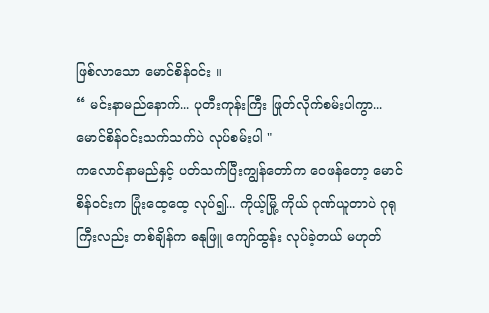ဖြစ်လာသော မောင်စိန်ဝင်း ။
“ မင်းနာမည်နောက်... ပုတီးကုန်းကြီး ဖြုတ်လိုက်စမ်းပါကွာ... မောင်စိန်ဝင်းသက်သက်ပဲ လုပ်စမ်းပါ "
ကလောင်နာမည်နှင့် ပတ်သက်ပြီးကျွန်တော်က ဝေဖန်တော့ မောင်စိန်ဝင်းက ပြုံးထေ့ထေ့ လုပ်၍... ကိုယ့်မြို့ ကိုယ် ဂုဏ်ယူတာပဲ ဂုရုကြီးလည်း တစ်ချိန်က ဓနုဖြူ ကျော်ထွန်း လုပ်ခဲ့တယ် မဟုတ်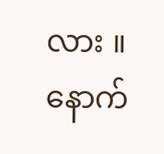လား ။ နောက်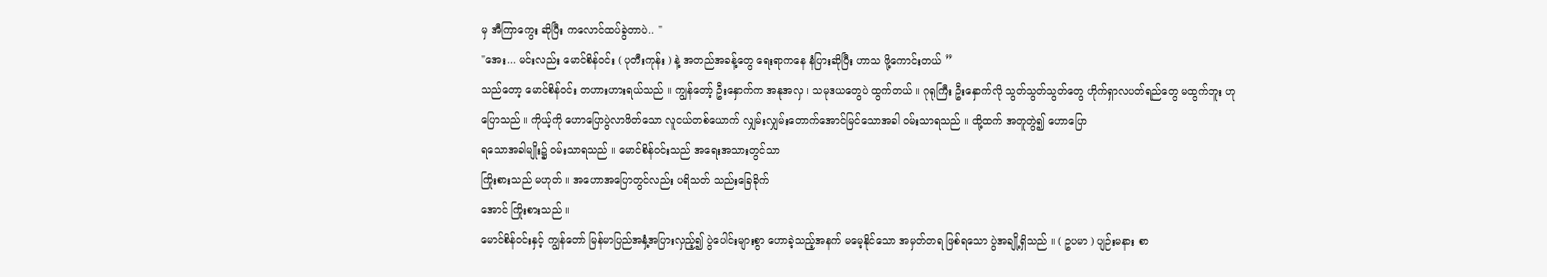မှ အီကြာကွေး ဆိုပြီး ကလောင်ထပ်ခွဲတာပဲ.. "
"အေး... မင်းလည်း မောင်စိန်ဝင်း ( ပုတီးကုန်း ) နဲ့ အတည်အခန့်တွေ ရေးရာကနေ နံပြားဆိုပြီး ဟာသ ဖို့ကောင်းတယ် ”
သည်တော့ မောင်စိန်ဝင်း တဟားဟားရယ်သည် ။ ကျွန်တော့် ဦးနှောက်က အနုအလှ ၊ သမုဒယတွေပဲ ထွက်တယ် ။ ဂုရုကြီး ဦးနှောက်လို သွတ်သွတ်သွတ်တွေ ဟိုက်ရှာလပတ်ရည်တွေ မထွက်ဘူး ဟုပြောသည် ။ ကိုယ့်ကို ဟောပြောပွဲလာဖိတ်သော လူငယ်တစ်ယောက် လျှမ်းလျှမ်းတောက်အောင်မြင်သောအခါ ဝမ်းသာရသည် ။ ထို့ထက် အတူတွဲ၍ ဟောပြော
ရသောအခါမျိုး၌ ဝမ်းသာရသည် ။ မောင်စိန်ဝင်းသည် အရေးအသားတွင်သာ
ကြိုးစားသည် မဟုတ် ။ အဟောအပြောတွင်လည်း ပရိသတ် သည်းခြေခိုက်
အောင် ကြိုးစားသည် ။
မောင်စိန်ဝင်းနှင့် ကျွန်တော် မြန်မာပြည်အနှံ့အပြားလှည့်၍ ပွဲပေါင်းများစွာ ဟောခဲ့သည့်အနက် မမေ့နိုင်သော အမှတ်တရ ဖြစ်ရသော ပွဲအချို့ရှိသည် ။ ( ဥပမာ ) ပျဉ်းမနား စာ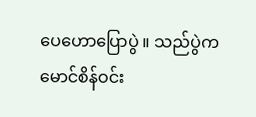ပေဟောပြောပွဲ ။ သည်ပွဲက မောင်စိန်ဝင်း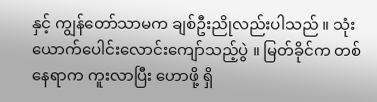နှင့် ကျွန်တော်သာမက ချစ်ဦးညိုလည်းပါသည် ။ သုံးယောက်ပေါင်းလောင်းကျော်သည့်ပွဲ ။ မြတ်ခိုင်က တစ်နေရာက ကူးလာပြီး ဟောဖို့ ရှိ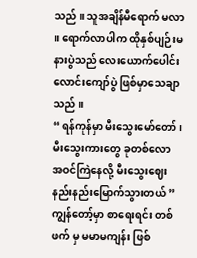သည် ။ သူအချိန်မီရောက် မလာ ။ ရောက်လာပါက ထိုနှစ်ပျဉ်းမနားပွဲသည် လေးယောက်ပေါင်းလောင်းကျော်ပွဲ ဖြစ်မှာသေချာသည် ။
“ ရန်ကုန်မှာ မီးသွေးမော်တော် ၊ မီးသွေးကားတွေ ခုတစ်လော အဝင်ကြဲနေလို့ မီးသွေးဈေး နည်းနည်းမြောက်သွားတယ် ”
ကျွန်တော့်မှာ စာရေးရင်း တစ်ဖက် မှ မမာမကျန်း ဖြစ်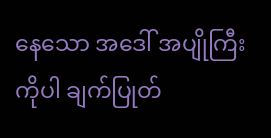နေသော အဒေါ် အပျိုကြီးကိုပါ ချက်ပြုတ်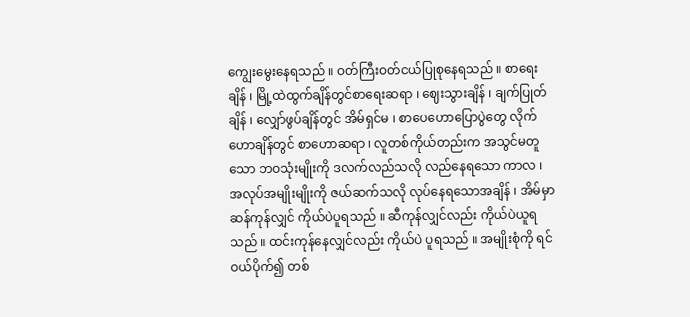ကျွေးမွေးနေရသည် ။ ဝတ်ကြီးဝတ်ငယ်ပြုစုနေရသည် ။ စာရေးချိန် ၊ မြို့ထဲထွက်ချိန်တွင်စာရေးဆရာ ၊ ဈေးသွားချိန် ၊ ချက်ပြုတ်ချိန် ၊ လျှော်ဖွပ်ချိန်တွင် အိမ်ရှင်မ ၊ စာပေဟောပြောပွဲတွေ လိုက်ဟောချိန်တွင် စာဟောဆရာ ၊ လူတစ်ကိုယ်တည်းက အသွင်မတူသော ဘဝသုံးမျိုးကို ဒလက်လည်သလို လည်နေရသော ကာလ ၊ အလုပ်အမျိုးမျိုးကို ဇယ်ဆက်သလို လုပ်နေရသောအချိန် ၊ အိမ်မှာ ဆန်ကုန်လျှင် ကိုယ်ပဲပူရသည် ။ ဆီကုန်လျှင်လည်း ကိုယ်ပဲယူရသည် ။ ထင်းကုန်နေလျှင်လည်း ကိုယ်ပဲ ပူရသည် ။ အမျိုးစုံကို ရင်ဝယ်ပိုက်၍ တစ်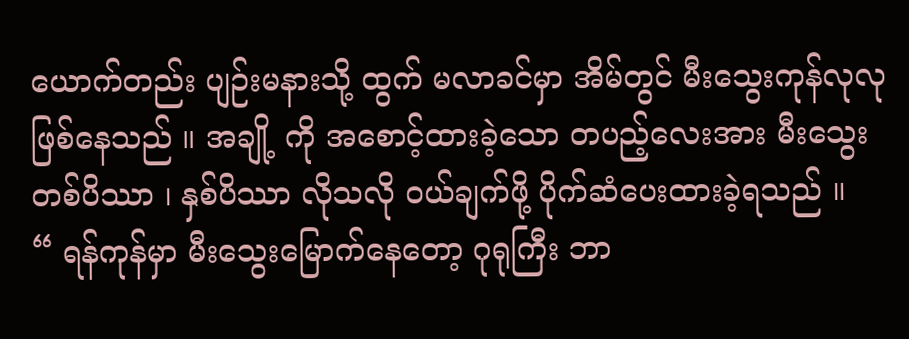ယောက်တည်း ပျဉ်းမနားသို့ ထွက် မလာခင်မှာ အိမ်တွင် မီးသွေးကုန်လုလု ဖြစ်နေသည် ။ အချို့ ကို အစောင့်ထားခဲ့သော တပည့်လေးအား မီးသွေးတစ်ပိဿာ ၊ နှစ်ပိဿာ လိုသလို ဝယ်ချက်ဖို့ ပိုက်ဆံပေးထားခဲ့ရသည် ။
“ ရန်ကုန်မှာ မီးသွေးမြောက်နေတော့ ဂုရုကြီး ဘာ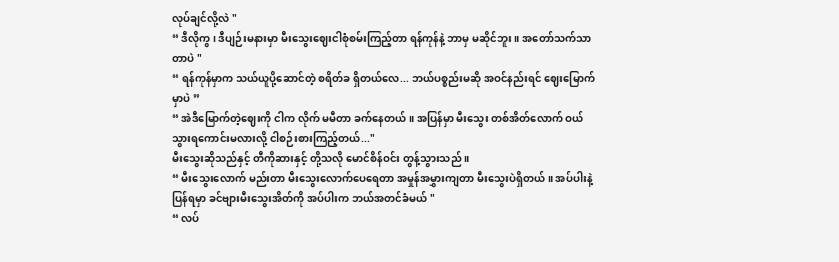လုပ်ချင်လို့လဲ "
“ ဒီလိုကွ ၊ ဒီပျဉ်းမနားမှာ မီးသွေးဈေးငါစုံစမ်းကြည့်တာ ရန်ကုန်နဲ့ ဘာမှ မဆိုင်ဘူး ။ အတော်သက်သာတာပဲ "
“ ရန်ကုန်မှာက သယ်ယူပို့ဆောင်တဲ့ စရိတ်ခ ရှိတယ်လေ... ဘယ်ပစ္စည်းမဆို အဝင်နည်းရင် ဈေးမြောက် မှာပဲ ”
“ အဲဒီမြောက်တဲ့ဈေးကို ငါက လိုက် မမီတာ ခက်နေတယ် ။ အပြန်မှာ မီးသွေး တစ်အိတ်လောက် ဝယ်သွားရကောင်းမလားလို့ ငါစဉ်းစားကြည့်တယ်..."
မီးသွေးဆိုသည်နှင့် တီကိုဆားနှင့် တို့သလို မောင်စိန်ဝင်း တွန့်သွားသည် ။
“ မီးသွေးလောက် မည်းတာ မီးသွေးလောက်ပေရေတာ အမှုန်အမွှားကျတာ မီးသွေးပဲရှိတယ် ။ အပ်ပါးနဲ့ ပြန်ရမှာ ခင်ဗျားမီးသွေးအိတ်ကို အပ်ပါးက ဘယ်အတင်ခံမယ် "
“ လပ်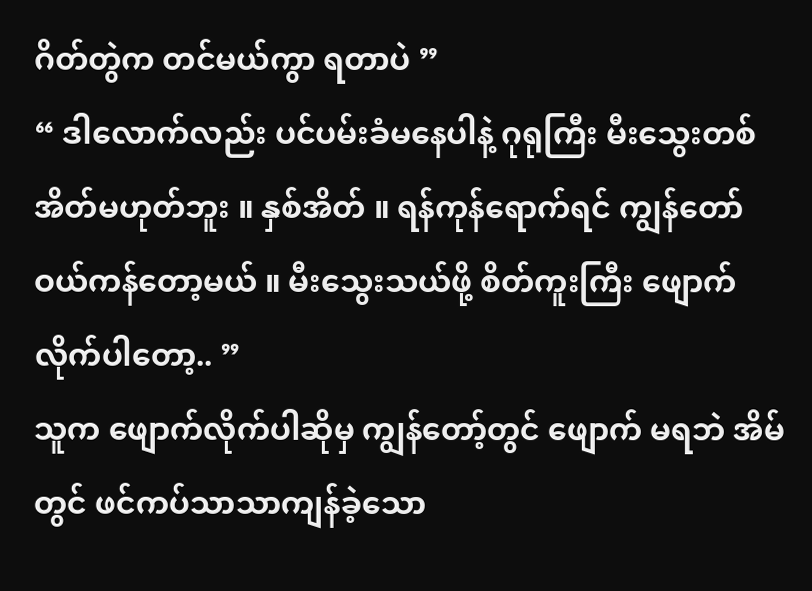ဂိတ်တွဲက တင်မယ်ကွာ ရတာပဲ ”
“ ဒါလောက်လည်း ပင်ပမ်းခံမနေပါနဲ့ ဂုရုကြီး မီးသွေးတစ်အိတ်မဟုတ်ဘူး ။ နှစ်အိတ် ။ ရန်ကုန်ရောက်ရင် ကျွန်တော် ဝယ်ကန်တော့မယ် ။ မီးသွေးသယ်ဖို့ စိတ်ကူးကြီး ဖျောက်လိုက်ပါတော့.. ”
သူက ဖျောက်လိုက်ပါဆိုမှ ကျွန်တော့်တွင် ဖျောက် မရဘဲ အိမ်တွင် ဖင်ကပ်သာသာကျန်ခဲ့သော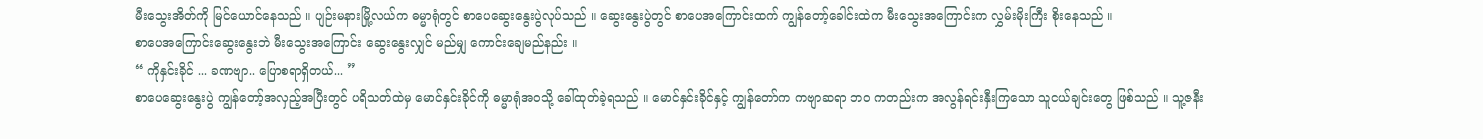မီးသွေးအိတ်ကို မြင်ယောင်နေသည် ။ ပျဉ်းမနားမြို့လယ်က ဓမ္မာရုံတွင် စာပေဆွေးနွေးပွဲလုပ်သည် ။ ဆွေးနွေးပွဲတွင် စာပေအကြောင်းထက် ကျွန်တော့်ခေါင်းထဲက မီးသွေးအကြောင်းက လွှမ်းမိုးကြီး စိုးနေသည် ။
စာပေအကြောင်းဆွေးနွေးဘဲ မီးသွေးအကြောင်း ဆွေးနွေးလျှင် မည်မျှ ကောင်းချေမည်နည်း ။
“ ကိုနှင်းခိုင် ... ခဏဗျာ.. ပြောစရာရှိတယ်... ”
စာပေဆွေးနွေးပွဲ ကျွန်တော့်အလှည့်အပြီးတွင် ပရိသတ်ထဲမှ မောင်နှင်းခိုင်ကို ဓမ္မာရုံအဝသို့ ခေါ်ထုတ်ခဲ့ရသည် ။ မောင်နှင်းခိုင်နှင့် ကျွန်တော်က ကဗျာဆရာ ဘ၀ ကတည်းက အလွန်ရင်းနှီးကြသော သူငယ်ချင်းတွေ ဖြစ်သည် ။ သူ့ဇနီး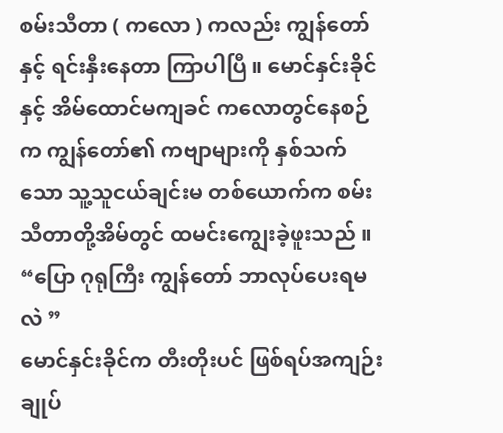စမ်းသီတာ ( ကလော ) ကလည်း ကျွန်တော်နှင့် ရင်းနှီးနေတာ ကြာပါပြီ ။ မောင်နှင်းခိုင် နှင့် အိမ်ထောင်မကျခင် ကလောတွင်နေစဉ်က ကျွန်တော်၏ ကဗျာများကို နှစ်သက်သော သူ့သူငယ်ချင်းမ တစ်ယောက်က စမ်းသီတာတို့အိမ်တွင် ထမင်းကျွေးခဲ့ဖူးသည် ။
“ပြော ဂုရုကြီး ကျွန်တော် ဘာလုပ်ပေးရမလဲ ”
မောင်နှင်းခိုင်က တီးတိုးပင် ဖြစ်ရပ်အကျဉ်းချုပ်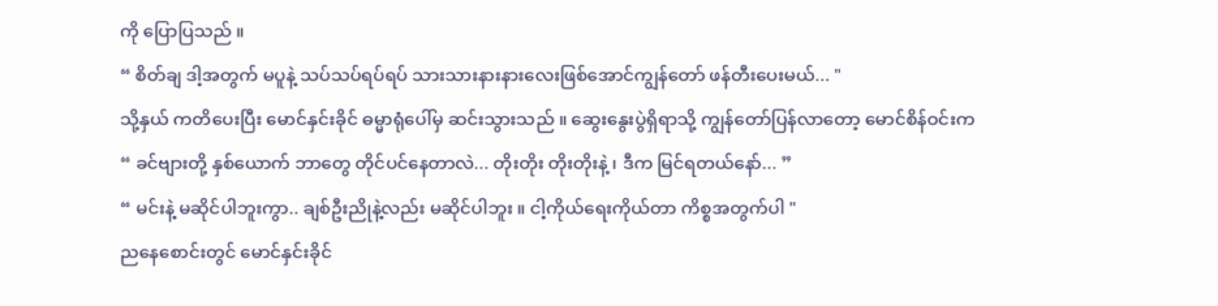ကို ပြောပြသည် ။
“ စိတ်ချ ဒါ့အတွက် မပူနဲ့ သပ်သပ်ရပ်ရပ် သားသားနားနားလေးဖြစ်အောင်ကျွန်တော် ဖန်တီးပေးမယ်... "
သို့နှယ် ကတိပေးပြီး မောင်နှင်းခိုင် ဓမ္မာရုံပေါ်မှ ဆင်းသွားသည် ။ ဆွေးနွေးပွဲရှိရာသို့ ကျွန်တော်ပြန်လာတော့ မောင်စိန်ဝင်းက
“ ခင်ဗျားတို့ နှစ်ယောက် ဘာတွေ တိုင်ပင်နေတာလဲ... တိုးတိုး တိုးတိုးနဲ့ ၊ ဒီက မြင်ရတယ်နော်... ”
“ မင်းနဲ့ မဆိုင်ပါဘူးကွာ.. ချစ်ဦးညိုနဲ့လည်း မဆိုင်ပါဘူး ။ ငါ့ကိုယ်ရေးကိုယ်တာ ကိစ္စအတွက်ပါ "
ညနေစောင်းတွင် မောင်နှင်းခိုင်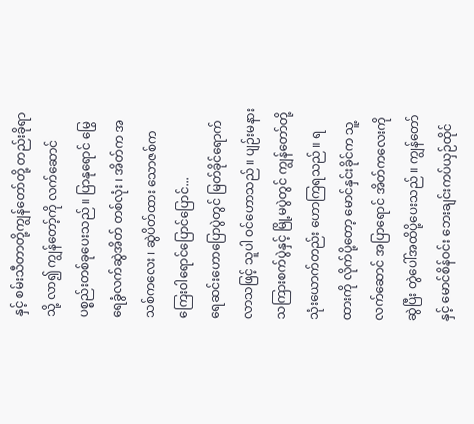နှင့် စမ်းသီတာတို့ကျွန်တော်တို့ တည်းခိုရာသို့ လာ၍ ကျွန်တော့်ကို လက်ဆောင် ပစ္စည်းတစ်ခုပေးသည် ။ ပြာနုရောင် မြွေရေခွံလက်ဆွဲအိတ် တစ်လုံး ၊ အိတ်က အသစ်ကလေး ၊ ဆွဲပိတ်ထား သောဇစ်ကကြေးဝါရောင်ပြောင်ပြောင်...
ရေဆင်းဟောပြောပွဲတွင် မြတ်ခိုင်ရောက်လာသဖြင့် သူပါ ဝင်ဟောသည် ။ ပျဉ်းမနားသကြားစက်ပွဲနှင့် မြို့မပွဲတွင် ကျွန်တော်တို့ သုံးယောက်တည်း ဟောကြရသည် ။ ရထားကို လိုက်ပို့တော့ မောင်နှင်းခိုင်က သူ့လက်ဆောင် အပြာရောင် အိတ်ကလေးကို ဆွဲပြီး တွဲပေါ်အထိပို့ပေးသည် ။ ကျွန်တော်နှင့် မောင်စိန်ဝင်း ဘေးချင်းကပ်ယှဉ်ထိုင်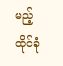မည့် ထိုင်ခုံ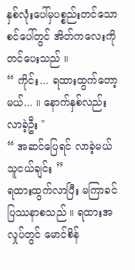နှစ်လုံးပေါ်မှပစ္စည်းတင်သော စင်ပေါ်တွင် အိတ်ကလေးကို တင်ပေးသည် ။
“ ကိုင်း... ရထားထွက်တော့မယ်... ။ နောက်နှစ်လည်း လာခဲ့ဦး "
“ အဆင်ပြေရင် လာခဲ့မယ် သူငယ်ချင်း ”
ရထားထွက်လာပြီး မကြာခင်ပြဿနာစသည် ။ ရထားအလှုပ်တွင် မောင်စိန်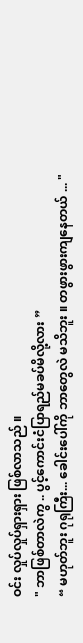ဝင်း လှုပ်လှုပ်ရှားရှား ဖြစ်လာသည် ။
" ဘာဖြစ်တာလဲကွ .. ပွင့်ကောင်းငံပြာရည်မခပ်မိလို့လား ”
“ မဟုတ်ဘူး ဂုရုကြီး... ခေါင်းပေါ်ကို ဘာတွေလဲ မသိဘူး ။ တဖွားဖွားကျနေတယ် ... "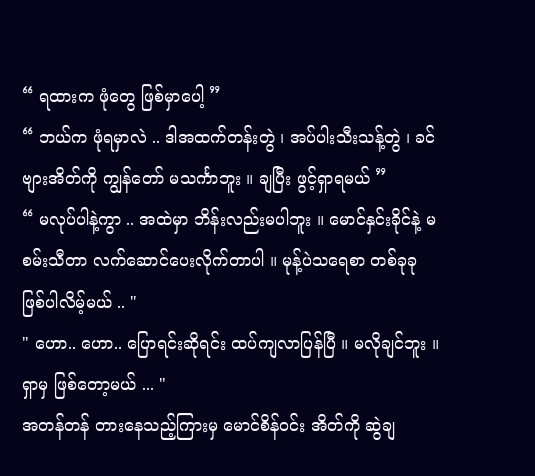“ ရထားက ဖုံတွေ ဖြစ်မှာပေါ့ ”
“ ဘယ်က ဖုံရမှာလဲ .. ဒါအထက်တန်းတွဲ ၊ အပ်ပါးသီးသန့်တွဲ ၊ ခင်ဗျားအိတ်ကို ကျွန်တော် မသင်္ကာဘူး ။ ချပြီး ဖွင့်ရှာရမယ် ”
“ မလုပ်ပါနဲ့ကွာ .. အထဲမှာ ဘိန်းလည်းမပါဘူး ။ မောင်နှင်းခိုင်နဲ့ မစမ်းသီတာ လက်ဆောင်ပေးလိုက်တာပါ ။ မုန့်ပဲသရေစာ တစ်ခုခု ဖြစ်ပါလိမ့်မယ် .. "
" ဟော.. ဟော.. ပြောရင်းဆိုရင်း ထပ်ကျလာပြန်ပြီ ။ မလိုချင်ဘူး ။ရှာမှ ဖြစ်တော့မယ် ... "
အတန်တန် တားနေသည့်ကြားမှ မောင်စိန်ဝင်း အိတ်ကို ဆွဲချ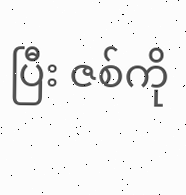ပြီး ဇစ်ကို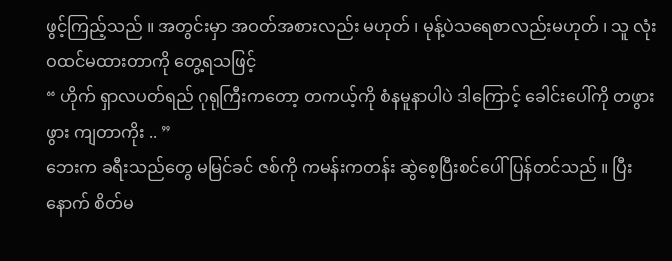ဖွင့်ကြည့်သည် ။ အတွင်းမှာ အဝတ်အစားလည်း မဟုတ် ၊ မုန့်ပဲသရေစာလည်းမဟုတ် ၊ သူ လုံးဝထင်မထားတာကို တွေ့ရသဖြင့်
“ ဟိုက် ရှာလပတ်ရည် ဂုရုကြီးကတော့ တကယ့်ကို စံနမူနာပါပဲ ဒါကြောင့် ခေါင်းပေါ်ကို တဖွားဖွား ကျတာကိုး .. ”
ဘေးက ခရီးသည်တွေ မမြင်ခင် ဇစ်ကို ကမန်းကတန်း ဆွဲစေ့ပြီးစင်ပေါ် ပြန်တင်သည် ။ ပြီးနောက် စိတ်မ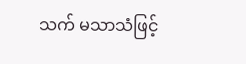သက် မသာသံဖြင့်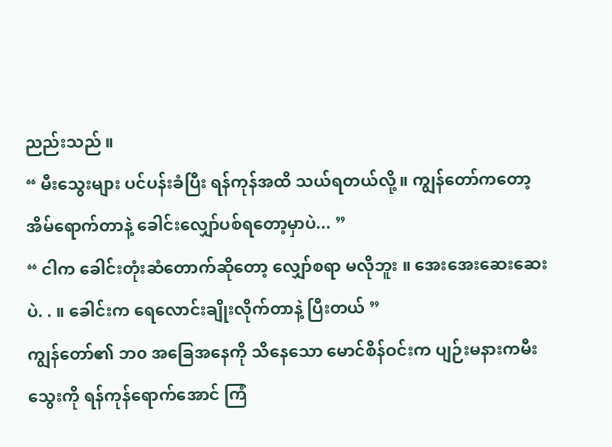ညည်းသည် ။
“ မီးသွေးများ ပင်ပန်းခံပြီး ရန်ကုန်အထိ သယ်ရတယ်လို့ ။ ကျွန်တော်ကတော့ အိမ်ရောက်တာနဲ့ ခေါင်းလျှော်ပစ်ရတော့မှာပဲ... ”
“ ငါက ခေါင်းတုံးဆံတောက်ဆိုတော့ လျှော်စရာ မလိုဘူး ။ အေးအေးဆေးဆေးပဲ. . ။ ခေါင်းက ရေလောင်းချိုးလိုက်တာနဲ့ ပြီးတယ် ”
ကျွန်တော်၏ ဘ၀ အခြေအနေကို သိနေသော မောင်စိန်ဝင်းက ပျဉ်းမနားကမီးသွေးကို ရန်ကုန်ရောက်အောင် ကြံ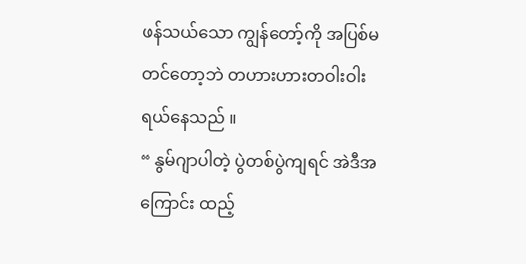ဖန်သယ်သော ကျွန်တော့်ကို အပြစ်မတင်တော့ဘဲ တဟားဟားတဝါးဝါး ရယ်နေသည် ။
“ နွမ်ဂျာပါတဲ့ ပွဲတစ်ပွဲကျရင် အဲဒီအကြောင်း ထည့်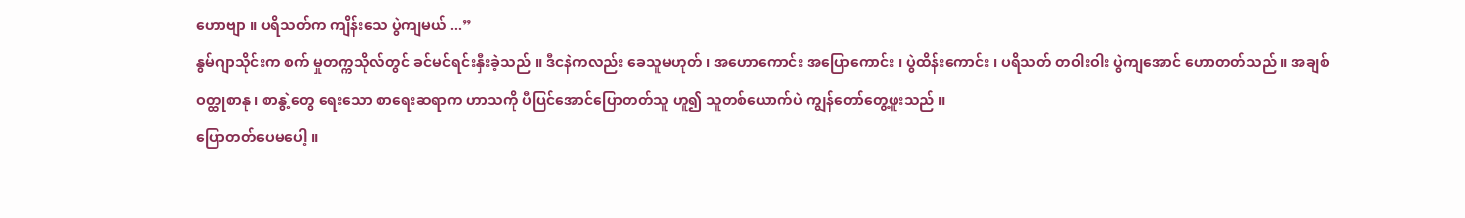ဟောဗျာ ။ ပရိသတ်က ကျိန်းသေ ပွဲကျမယ် ...”
နွမ်ဂျာသိုင်းက စက် မှုတက္ကသိုလ်တွင် ခင်မင်ရင်းနှီးခဲ့သည် ။ ဒီငနဲကလည်း ခေသူမဟုတ် ၊ အဟောကောင်း အပြောကောင်း ၊ ပွဲထိန်းကောင်း ၊ ပရိသတ် တဝါးဝါး ပွဲကျအောင် ဟောတတ်သည် ။ အချစ်ဝတ္ထုစာနု ၊ စာနွဲ့တွေ ရေးသော စာရေးဆရာက ဟာသကို ပီပြင်အောင်ပြောတတ်သူ ဟူ၍ သူတစ်ယောက်ပဲ ကျွန်တော်တွေ့ဖူးသည် ။
ပြောတတ်ပေမပေါ့ ။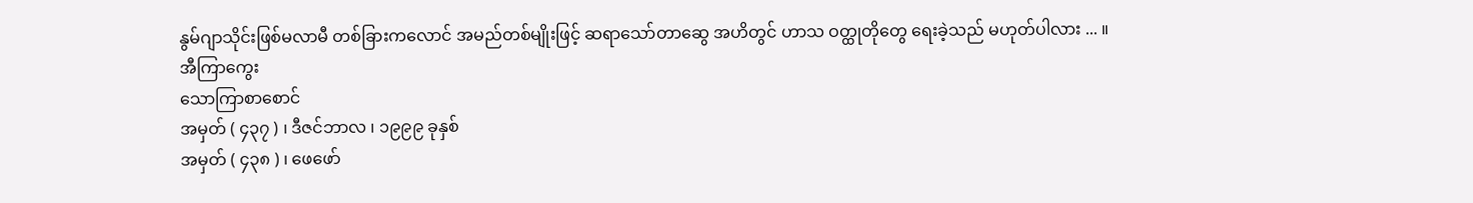နွမ်ဂျာသိုင်းဖြစ်မလာမီ တစ်ခြားကလောင် အမည်တစ်မျိုးဖြင့် ဆရာသော်တာဆွေ အဟိတွင် ဟာသ ဝတ္ထုတိုတွေ ရေးခဲ့သည် မဟုတ်ပါလား ... ။
အီကြာကွေး
သောကြာစာစောင်
အမှတ် ( ၄၃၇ ) ၊ ဒီဇင်ဘာလ ၊ ၁၉၉၉ ခုနှစ်
အမှတ် ( ၄၃၈ ) ၊ ဖေဖော်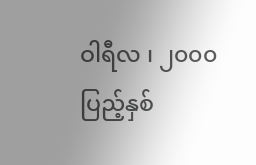ဝါရီလ ၊ ၂၀၀၀ ပြည့်နှစ်